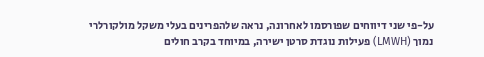על-פי שני דיווחים שפורסמו לאחרונה, נראה שלהפרינים בעלי משקל מולקורלרי נמוך (LMWH) פעילות נוגדת סרטן ישירה, במיוחד בקרב חולים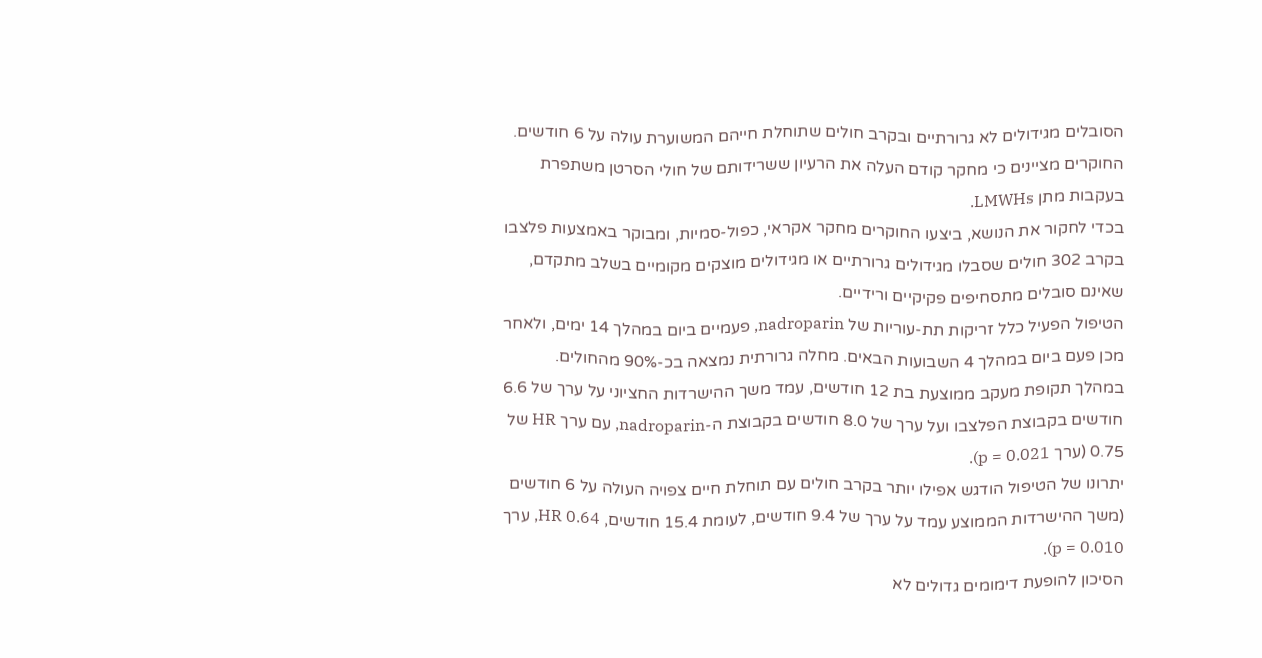הסובלים מגידולים לא גרורתיים ובקרב חולים שתוחלת חייהם המשוערת עולה על 6 חודשים.
החוקרים מציינים כי מחקר קודם העלה את הרעיון ששרידותם של חולי הסרטן משתפרת בעקבות מתן LMWHs.
בכדי לחקור את הנושא, ביצעו החוקרים מחקר אקראי, כפול-סמיות, ומבוקר באמצעות פלצבו בקרב 302 חולים שסבלו מגידולים גרורתיים או מגידולים מוצקים מקומיים בשלב מתקדם, שאינם סובלים מתסחיפים פקיקיים ורידיים.
הטיפול הפעיל כלל זריקות תת-עוריות של nadroparin, פעמיים ביום במהלך 14 ימים, ולאחר מכן פעם ביום במהלך 4 השבועות הבאים. מחלה גרורתית נמצאה בכ-90% מהחולים.
במהלך תקופת מעקב ממוצעת בת 12 חודשים, עמד משך ההישרדות החציוני על ערך של 6.6 חודשים בקבוצת הפלצבו ועל ערך של 8.0 חודשים בקבוצת ה-nadroparin, עם ערך HR של 0.75 (ערך p = 0.021).
יתרונו של הטיפול הודגש אפילו יותר בקרב חולים עם תוחלת חיים צפויה העולה על 6 חודשים (משך ההישרדות הממוצע עמד על ערך של 9.4 חודשים, לעומת 15.4 חודשים, HR 0.64, ערך p = 0.010).
הסיכון להופעת דימומים גדולים לא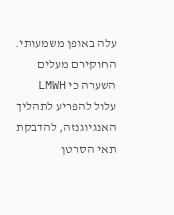עלה באופן משמעותי.
החוקירם מעלים השערה כי LMWH עלול להפריע לתהליך האנגיוגנזה, להדבקת תאי הסרטן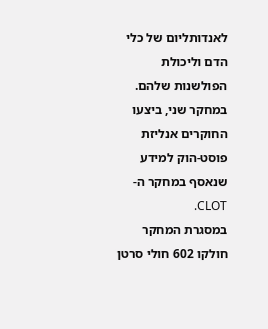לאנדותליום של כלי הדם וליכולת הפולשנות שלהם.
במחקר שני, ביצעו החוקרים אנליזת פוסט-הוק למידע שנאסף במחקר ה-CLOT.
במסגרת המחקר חולקו 602 חולי סרטן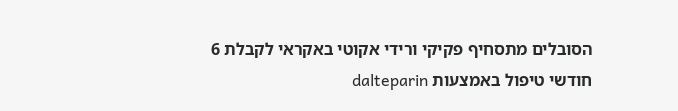הסובלים מתסחיף פקיקי ורידי אקוטי באקראי לקבלת 6 חודשי טיפול באמצעות dalteparin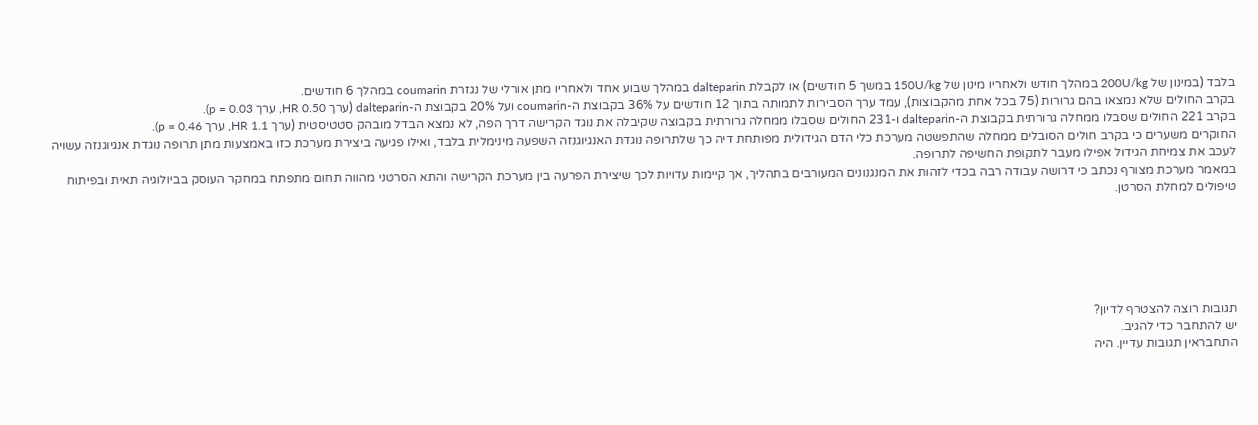בלבד (במינון של 200U/kg במהלך חודש ולאחריו מינון של 150U/kg במשך 5 חודשים) או לקבלת dalteparin במהלך שבוע אחד ולאחריו מתן אורלי של נגזרת coumarin במהלך 6 חודשים.
בקרב החולים שלא נמצאו בהם גרורות (75 בכל אחת מהקבוצות), עמד ערך הסבירות לתמותה בתוך 12 חודשים על 36% בקבוצת ה-coumarin ועל 20% בקבוצת ה-dalteparin (ערך HR 0.50, ערך p = 0.03).
בקרב 221 החולים שסבלו ממחלה גרורתית בקבוצת ה-dalteparin ו-231 החולים שסבלו ממחלה גרורתית בקבוצה שקיבלה את נוגד הקרישה דרך הפה, לא נמצא הבדל מובהק סטטיסטית (ערך HR 1.1, ערך p = 0.46).
החוקרים משערים כי בקרב חולים הסובלים ממחלה שהתפשטה מערכת כלי הדם הגידולית מפותחת דיה כך שלתרופה נוגדת האנגיוגנזה השפעה מינימלית בלבד, ואילו פגיעה ביצירת מערכת כזו באמצעות מתן תרופה נוגדת אנגיוגנזה עשויה לעכב את צמיחת הגידול אפילו מעבר לתקופת החשיפה לתרופה.
במאמר מערכת מצורף נכתב כי דרושה עבודה רבה בכדי לזהות את המנגנונים המעורבים בתהליך, אך קיימות עדויות לכך שיצירת הפרעה בין מערכת הקרישה והתא הסרטני מהווה תחום מתפתח במחקר העוסק בביולוגיה תאית ובפיתוח טיפולים למחלת הסרטן.






תגובות רוצה להצטרף לדיון?
יש להתחבר כדי להגיב.
התחבראין תגובות עדיין. היה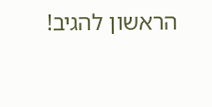הראשון להגיב!